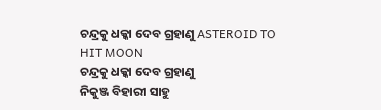ଚନ୍ଦ୍ରକୁ ଧକ୍କା ଦେବ ଗ୍ରହାଣୁ ASTEROID TO HIT MOON
ଚନ୍ଦ୍ରକୁ ଧକ୍କା ଦେବ ଗ୍ରହାଣୁ
ନିକୁଞ୍ଜ ବିହାରୀ ସାହୁ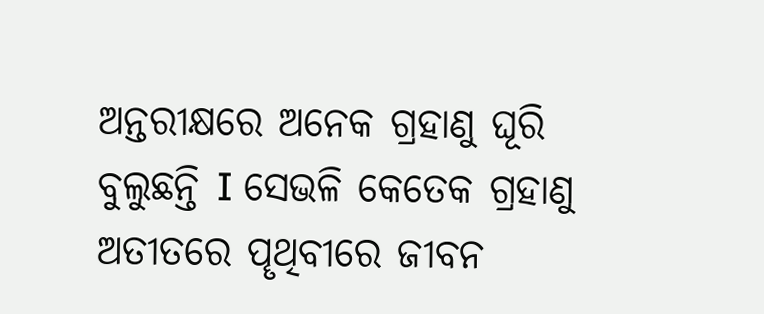ଅନ୍ତରୀକ୍ଷରେ ଅନେକ ଗ୍ରହାଣୁ ଘୂରି ବୁଲୁଛନ୍ତି I ସେଭଳି କେତେକ ଗ୍ରହାଣୁ ଅତୀତରେ ପୄଥିବୀରେ ଜୀବନ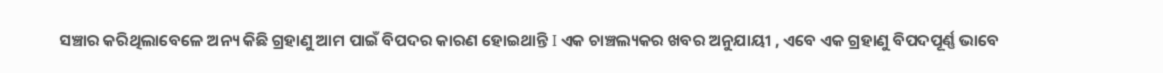ସଞ୍ଚାର କରିଥିଲାବେଳେ ଅନ୍ୟ କିଛି ଗ୍ରହାଣୁ ଆମ ପାଇଁ ବିପଦର କାରଣ ହୋଇଥାନ୍ତି I ଏକ ଚାଞ୍ଚଲ୍ୟକର ଖବର ଅନୁଯାୟୀ , ଏବେ ଏକ ଗ୍ରହାଣୁ ବିପଦପୂର୍ଣ୍ଣ ଭାବେ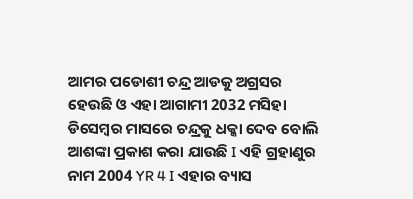ଆମର ପଡୋଶୀ ଚନ୍ଦ୍ର ଆଡକୁ ଅଗ୍ରସର ହେଉଛି ଓ ଏହା ଆଗାମୀ 2032 ମସିହା ଡିସେମ୍ବର ମାସରେ ଚନ୍ଦ୍ରକୁ ଧକ୍କା ଦେବ ବୋଲି ଆଶଙ୍କା ପ୍ରକାଶ କରା ଯାଉଛି I ଏହି ଗ୍ରହାଣୁର ନାମ 2004 YR 4 I ଏହାର ବ୍ୟାସ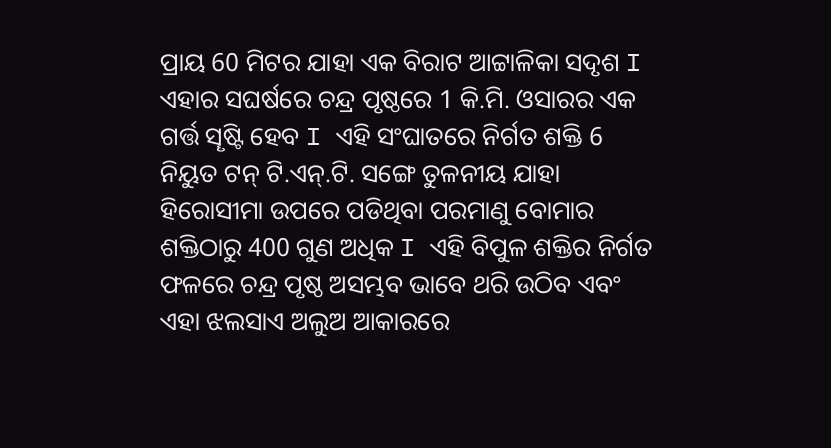ପ୍ରାୟ 60 ମିଟର ଯାହା ଏକ ବିରାଟ ଆଟ୍ଟାଳିକା ସଦୃଶ I ଏହାର ସଘର୍ଷରେ ଚନ୍ଦ୍ର ପୃଷ୍ଠରେ 1 କି.ମି. ଓସାରର ଏକ ଗର୍ତ୍ତ ସୄଷ୍ଟି ହେବ I ଏହି ସଂଘାତରେ ନିର୍ଗତ ଶକ୍ତି 6 ନିୟୁତ ଟନ୍ ଟି.ଏନ୍.ଟି. ସଙ୍ଗେ ତୁଳନୀୟ ଯାହା ହିରୋସୀମା ଉପରେ ପଡିଥିବା ପରମାଣୁ ବୋମାର ଶକ୍ତିଠାରୁ 400 ଗୁଣ ଅଧିକ I ଏହି ବିପୁଳ ଶକ୍ତିର ନିର୍ଗତ ଫଳରେ ଚନ୍ଦ୍ର ପୃଷ୍ଠ ଅସମ୍ଭବ ଭାବେ ଥରି ଉଠିବ ଏବଂ ଏହା ଝଲସାଏ ଅଲୁଅ ଆକାରରେ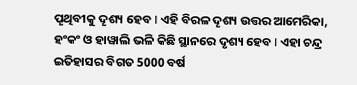ପୄଥିବୀକୁ ଦୄଶ୍ୟ ହେବ I ଏହି ବିରଳ ଦୄଶ୍ୟ ଉତ୍ତର ଆମେରିକା, ହଂକଂ ଓ ହାୱାଲି ଭଳି କିଛି ସ୍ଥାନରେ ଦୃଶ୍ୟ ହେବ I ଏହା ଚନ୍ଦ୍ର ଇତିହାସର ବିଗତ 5000 ବର୍ଷ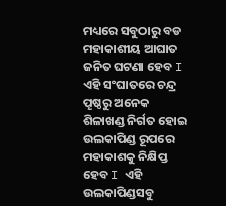ମଧ୍ୟରେ ସବୁଠାରୁ ବଡ ମହାକାଶୀୟ ଆଘାତ ଜନିତ ଘଟଣା ହେବ I ଏହି ସଂଘାତରେ ଚନ୍ଦ୍ର ପୄଷ୍ଠରୁ ଅନେକ ଶିଳାଖଣ୍ଡ ନିର୍ଗତ ହୋଇ ଉଲକାପିଣ୍ଡ ରୂପରେ ମହାକାଶକୁ ନିକ୍ଷିପ୍ତ ହେବ I ଏହି ଉଲକାପିଣ୍ଡସବୁ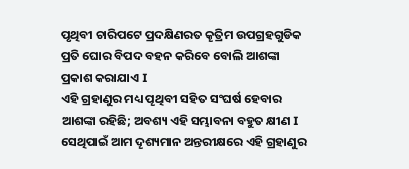ପୃଥିବୀ ଚାରିପଟେ ପ୍ରଦକ୍ଷିଣରତ କୄତ୍ରିମ ଉପଗ୍ରହଗୁଡିକ ପ୍ରତି ଘୋର ବିପଦ ବହନ କରିବେ ବୋଲି ଆଶଙ୍କା ପ୍ରକାଶ କରାଯାଏ I
ଏହି ଗ୍ରହାଣୁର ମଧ୍ୟ ପୄଥିବୀ ସହିତ ସଂଘର୍ଷ ହେବାର ଆଶଙ୍କା ରହିଛି; ଅବଶ୍ୟ ଏହି ସମ୍ଭାବନା ବହୁତ କ୍ଷୀଣ I ସେଥିପାଇଁ ଆମ ଦୄଶ୍ୟମାନ ଅନ୍ତରୀକ୍ଷରେ ଏହି ଗ୍ରହାଣୁର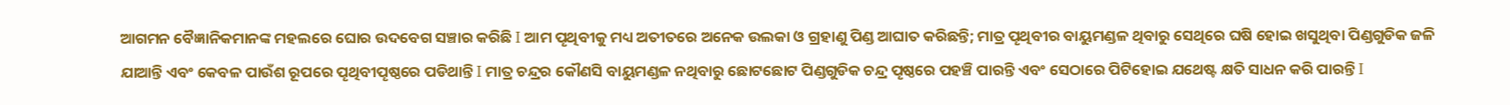ଆଗମନ ବୈଜ୍ଞାନିକମାନଙ୍କ ମହଲରେ ଘୋର ଉଦବେଗ ସଞ୍ଚାର କରିଛି I ଆମ ପୄଥିବୀକୁ ମଧ୍ୟ ଅତୀତରେ ଅନେକ ଉଲକା ଓ ଗ୍ରହାଣୁ ପିଣ୍ଡ ଆଘାତ କରିଛନ୍ତି; ମାତ୍ର ପୄଥିବୀର ବାୟୁମଣ୍ଡଳ ଥିବାରୁ ସେଥିରେ ଘଷି ହୋଇ ଖସୁଥିବା ପିଣ୍ଡଗୁଡିକ ଜଳି ଯାଆନ୍ତି ଏବଂ କେବଳ ପାଉଁଶ ରୂପରେ ପୄଥିବୀପୄଷ୍ଠରେ ପଡିଥାନ୍ତି I ମାତ୍ର ଚନ୍ଦ୍ରର କୌଣସି ବାୟୁମଣ୍ଡଳ ନଥିବାରୁ ଛୋଟଛୋଟ ପିଣ୍ଡଗୁଡିକ ଚନ୍ଦ୍ର ପୄଷ୍ଠରେ ପହଞ୍ଚି ପାରନ୍ତି ଏବଂ ସେଠାରେ ପିଟିହୋଇ ଯଥେଷ୍ଟ କ୍ଷତି ସାଧନ କରି ପାରନ୍ତି I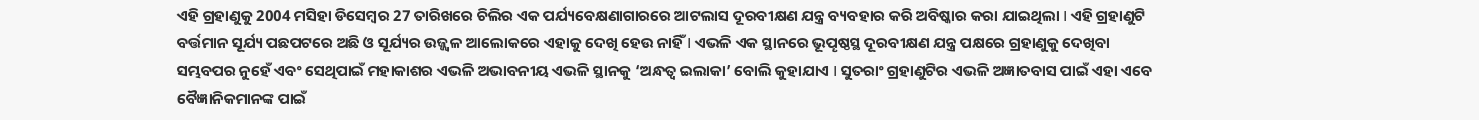ଏହି ଗ୍ରହାଣୁକୁ 2004 ମସିହା ଡିସେମ୍ବର 27 ତାରିଖରେ ଚିଲିର ଏକ ପର୍ଯ୍ୟବେକ୍ଷଣାଗାରରେ ଆଟଲାସ ଦୂରବୀକ୍ଷଣ ଯନ୍ତ୍ର ବ୍ୟବହାର କରି ଅବିଷ୍କାର କରା ଯାଇଥିଲା I ଏହି ଗ୍ରହାଣୁଟି ବର୍ତ୍ତମାନ ସୂର୍ଯ୍ୟ ପଛପଟରେ ଅଛି ଓ ସୂର୍ଯ୍ୟର ଉଜ୍ଜ୍ୱଳ ଆଲୋକରେ ଏହାକୁ ଦେଖି ହେଉ ନାହିଁ I ଏଭଳି ଏକ ସ୍ଥାନରେ ଭୂପୄଷ୍ଠସ୍ଥ ଦୂରବୀକ୍ଷଣ ଯନ୍ତ୍ର ପକ୍ଷରେ ଗ୍ରହାଣୁକୁ ଦେଖିବା ସମ୍ଭବପର ନୁହେଁ ଏବଂ ସେଥିପାଇଁ ମହାକାଶର ଏଭଳି ଅଭାବନୀୟ ଏଭଳି ସ୍ଥାନକୁ ‘ଅନ୍ଧତ୍ୱ ଇଲାକା’ ବୋଲି କୁହାଯାଏ I ସୁତରାଂ ଗ୍ରହାଣୁଟିର ଏଭଳି ଅଜ୍ଞାତବାସ ପାଇଁ ଏହା ଏବେ ବୈଜ୍ଞାନିକମାନଙ୍କ ପାଇଁ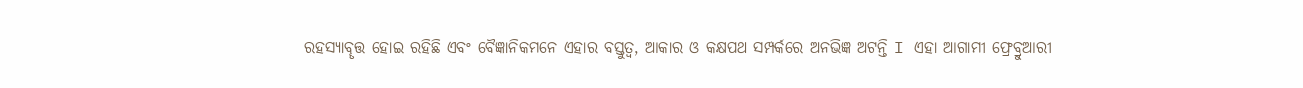ରହସ୍ୟାବୄତ୍ତ ହୋଇ ରହିଛି ଏବଂ ବୈଜ୍ଞାନିକମନେ ଏହାର ବସ୍ତୁତ୍ୱ, ଆକାର ଓ କକ୍ଷପଥ ସମ୍ପର୍କରେ ଅନଭିଜ୍ଞ ଅଟନ୍ତି I ଏହା ଆଗାମୀ ଫ୍ରେବ୍ରୁଆରୀ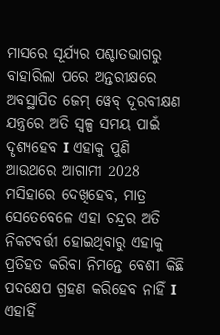ମାସରେ ସୂର୍ଯ୍ୟର ପଶ୍ଚାତଭାଗରୁ ବାହାରିଲା ପରେ ଅନ୍ତରୀକ୍ଷରେ ଅବସ୍ଥାପିତ ଜେମ୍ ୱେବ୍ ଦୂରବୀକ୍ଷଣ ଯନ୍ତ୍ରରେ ଅତି ସ୍ୱଳ୍ପ ସମୟ ପାଇଁ ଦୄଶ୍ୟହେବ I ଏହାକୁ ପୁଣି ଆଉଥରେ ଆଗାମୀ 2028 ମସିହାରେ ଦେଖିହେବ, ମାତ୍ର ସେତେବେଳେ ଏହା ଚନ୍ଦ୍ରର ଅତି ନିକଟବର୍ତ୍ତୀ ହୋଇଥିବାରୁ ଏହାକୁ ପ୍ରତିହତ କରିବା ନିମନ୍ତେ ବେଶୀ କିଛି ପଦକ୍ଷେପ ଗ୍ରହଣ କରିହେବ ନାହିଁ I ଏହାହିଁ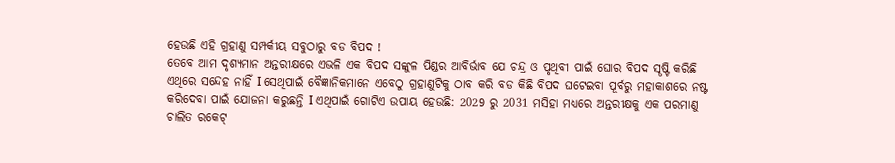ହେଉଛି ଏହି ଗ୍ରହାଣୁ ସମ୍ପର୍କୀୟ ସବୁଠାରୁ ବଡ ବିପଦ !
ତେବେ ଆମ ଦୃଶ୍ୟମାନ ଅନ୍ତରୀକ୍ଷରେ ଏଭଳି ଏକ ବିପଦ ସଙ୍କୁଳ ପିଣ୍ଡର ଆବିର୍ଭାବ ଯେ ଚନ୍ଦ୍ର ଓ ପୃଥିବୀ ପାଇଁ ଘୋର ବିପଦ ସୄଷ୍ଟି କରିଛି ଏଥିରେ ସନ୍ଦେହ ନାହିଁ I ସେଥିପାଇଁ ବୈଜ୍ଞାନିକମାନେ ଏବେଠୁ ଗ୍ରହାଣୁଟିକୁ ଠାବ କରି ବଡ କିଛି ବିପଦ ଘଟେଇବା ପୂର୍ବରୁ ମହାକାଶରେ ନଷ୍ଟ କରିଦେବା ପାଇଁ ଯୋଜନା କରୁଛନ୍ତି I ଏଥିପାଇଁ ଗୋଟିଏ ଉପାୟ ହେଉଛି: 2029 ରୁ 2031 ମସିହା ମଧ୍ୟରେ ଅନ୍ତରୀକ୍ଷକୁ ଏକ ପରମାଣୁ ଚାଲିତ ରକେଟ୍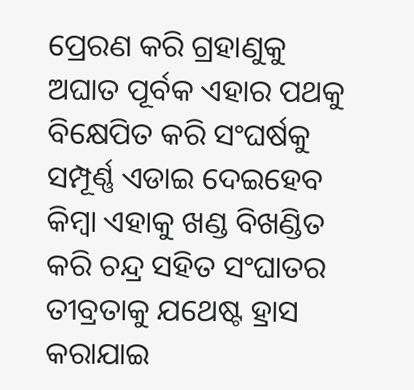ପ୍ରେରଣ କରି ଗ୍ରହାଣୁକୁ ଅଘାତ ପୂର୍ବକ ଏହାର ପଥକୁ ବିକ୍ଷେପିତ କରି ସଂଘର୍ଷକୁ ସମ୍ପୂର୍ଣ୍ଣ ଏଡାଇ ଦେଇହେବ କିମ୍ବା ଏହାକୁ ଖଣ୍ଡ ବିଖଣ୍ଡିତ କରି ଚନ୍ଦ୍ର ସହିତ ସଂଘାତର ତୀବ୍ରତାକୁ ଯଥେଷ୍ଟ ହ୍ରାସ କରାଯାଇ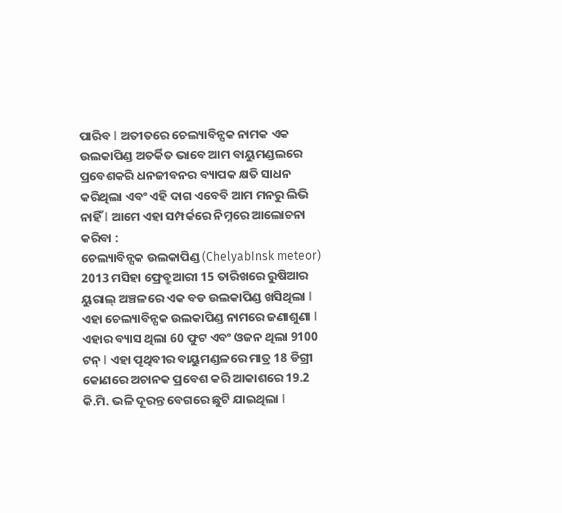ପାରିବ I ଅତୀତରେ ଚେଲ୍ୟାବିନ୍ସକ ନାମକ ଏକ ଉଲକାପିଣ୍ଡ ଅତର୍କିତ ଭାବେ ଆମ ବାୟୁମଣ୍ଡଲରେ ପ୍ରବେଶକରି ଧନଜୀବନର ବ୍ୟାପକ କ୍ଷତି ସାଧନ କରିଥିଲା ଏବଂ ଏହି ଦାଗ ଏବେବି ଆମ ମନରୁ ଲିଭି ନାହିଁ I ଆମେ ଏହା ସମ୍ପର୍କରେ ନିମ୍ନରେ ଆଲୋଚନା କରିବା :
ଚେଲ୍ୟାବିନ୍ସକ ଉଲକାପିଣ୍ଡ (ChelyabInsk meteor)
2013 ମସିହା ଫ୍ରେବ୍ରୁଆରୀ 15 ତାରିଖରେ ରୁଷିଆର ୟୁରାଲ୍ ଅଞ୍ଚଳରେ ଏକ ବଡ ଉଲକାପିଣ୍ଡ ଖସିଥିଲା I ଏହା ଚେଲ୍ୟାବିନ୍ସକ ଉଲକାପିଣ୍ଡ ନାମରେ ଜଣାଶୁଣା I ଏହାର ବ୍ୟାସ ଥିଲା 60 ଫୁଟ ଏବଂ ଓଜନ ଥିଲା 9100 ଟନ୍ I ଏହା ପୄଥିବୀର ବାୟୁମଣ୍ଡଳରେ ମାତ୍ର 18 ଡିଗ୍ରୀ କୋଣରେ ଅଚାନକ ପ୍ରବେଶ କରି ଆକାଶରେ 19.2 କି.ମି. ଭଳି ଦୂରନ୍ତ ବେଗରେ ଛୁଟି ଯାଇଥିଲା I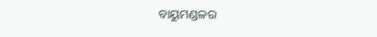ବାୟୁମଣ୍ଡଳର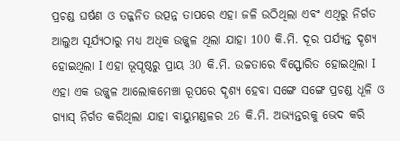ପ୍ରଚଣ୍ଡ ଘର୍ଷଣ ଓ ତଜ୍ଜନିତ ଉତ୍ପନ୍ନ ତାପରେ ଏହା ଜଳି ଉଠିଥିଲା ଏବଂ ଏଥିରୁ ନିର୍ଗତ ଆଲୁଅ ସୂର୍ଯ୍ୟଠାରୁ ମଧ୍ୟ ଅଧିକ ଉଜ୍ଜ୍ୱଳ ଥିଲା ଯାହା 100 କି.ମି. ଦୂର ପର୍ଯ୍ୟନ୍ତ ଦୄଶ୍ୟ ହୋଇଥିଲା I ଏହା ଭୂପୄଷ୍ଠରୁ ପ୍ରାୟ 30 କି.ମି. ଉଚ୍ଚତାରେ ବିସ୍ଫୋରିତ ହୋଇଥିଲା I ଏହା ଏକ ଉଜ୍ଜ୍ୱଳ ଆଲୋକମେଞ୍ଚା ରୂପରେ ଦୄଶ୍ୟ ହେବା ସଙ୍ଗେ ସଙ୍ଗେ ପ୍ରଚଣ୍ଡ ଧୂଳି ଓ ଗ୍ୟାସ୍ ନିର୍ଗତ କରିଥିଲା ଯାହା ବାୟୁମଣ୍ଡଳର 26 କି.ମି. ଅଭ୍ୟନ୍ତରକୁ ଭେଦ କରି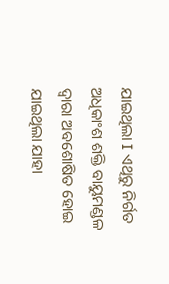ଯାଇଥିଲା I ଏଥିରୁ ନିର୍ଗତ ଅଧିକାଂଶ ଶକ୍ତି ବାୟୁମଣ୍ଡଳ ଦ୍ୱାରା ଅବଶୋଷିତ ହୋଇ ଯାଇଥିଲା ଯାହା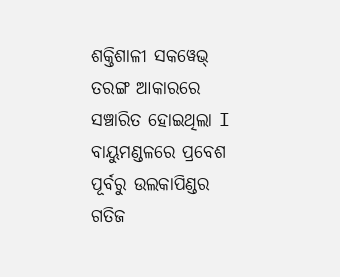ଶକ୍ତିଶାଳୀ ସକୱେଭ୍ ତରଙ୍ଗ ଆକାରରେ ସଞ୍ଚାରିତ ହୋଇଥିଲା I ବାୟୁମଣ୍ଡଳରେ ପ୍ରବେଶ ପୂର୍ବରୁ ଉଲକାପିଣ୍ଡର ଗତିଜ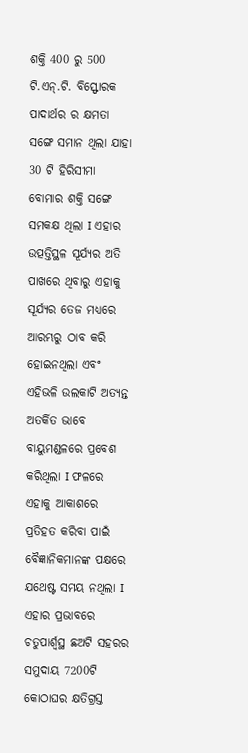ଶକ୍ତି 400 ରୁ 500 ଟି.ଏନ୍.ଟି. ବିସ୍ଫୋରକ ପାଦାର୍ଥର ର କ୍ଷମତା ସଙ୍ଗେ ସମାନ ଥିଲା ଯାହା 30 ଟି ହିରିସୀମା ବୋମାର ଶକ୍ତି ସଙ୍ଗେ ସମକକ୍ଷ ଥିଲା I ଏହାର ଉତ୍ପତ୍ତିସ୍ଥଳ ସୂର୍ଯ୍ୟର ଅତି ପାଖରେ ଥିବାରୁ ଏହାକୁ ସୂର୍ଯ୍ୟର ତେଜ ମଧ୍ୟରେ ଆରମ୍ଭରୁ ଠାବ କରି ହୋଇନଥିଲା ଏବଂ ଏହିଭଳି ଉଲକାଟି ଅତ୍ୟନ୍ତ ଅତର୍କିତ ଭାବେ ବାୟୁମଣ୍ଡଳରେ ପ୍ରବେଶ କରିଥିଲା I ଫଳରେ ଏହାକୁ ଆକାଶରେ ପ୍ରତିହତ କରିବା ପାଇଁ ବୈଜ୍ଞାନିକମାନଙ୍କ ପକ୍ଷରେ ଯଥେଷ୍ଟ ସମୟ ନଥିଲା I ଏହାର ପ୍ରଭାବରେ ଚତୁପାର୍ଶ୍ୱସ୍ଥ ଛଅଟି ସହରର ସମୁଦାୟ 7200ଟି କୋଠାଘର କ୍ଷତିଗ୍ରସ୍ତ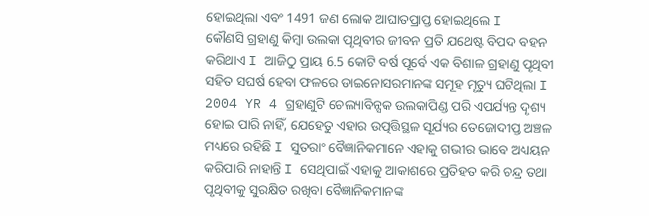ହୋଇଥିଲା ଏବଂ 1491 ଜଣ ଲୋକ ଆଘାତପ୍ରାପ୍ତ ହୋଇଥିଲେ I
କୌଣସି ଗ୍ରହାଣୁ କିମ୍ବା ଉଲକା ପୄଥିବୀର ଜୀବନ ପ୍ରତି ଯଥେଷ୍ଟ ବିପଦ ବହନ କରିଥାଏ I ଆଜିଠୁ ପ୍ରାୟ 6.5 କୋଟି ବର୍ଷ ପୂର୍ବେ ଏକ ବିଶାଳ ଗ୍ରହାଣୁ ପୄଥିବୀ ସହିତ ସଘର୍ଷ ହେବା ଫଳରେ ଡାଇନୋସରମାନଙ୍କ ସମୂହ ମୄତ୍ୟୁ ଘଟିଥିଲା I 2004 YR 4 ଗ୍ରହାଣୁଟି ଚେଲ୍ୟାବିନ୍ସକ ଉଲକାପିଣ୍ଡ ପରି ଏପର୍ଯ୍ୟନ୍ତ ଦୄଶ୍ୟ ହୋଇ ପାରି ନାହିଁ, ଯେହେତୁ ଏହାର ଉତ୍ପତ୍ତିସ୍ଥଳ ସୂର୍ଯ୍ୟର ତେଜୋଦୀପ୍ତ ଅଞ୍ଚଳ ମଧ୍ୟରେ ରହିଛି I ସୁତରାଂ ବୈଜ୍ଞାନିକମାନେ ଏହାକୁ ଗଭୀର ଭାବେ ଅଧ୍ୟୟନ କରିପାରି ନାହାନ୍ତି I ସେଥିପାଇଁ ଏହାକୁ ଆକାଶରେ ପ୍ରତିହତ କରି ଚନ୍ଦ୍ର ତଥା ପୃଥିବୀକୁ ସୁରକ୍ଷିତ ରଖିବା ବୈଜ୍ଞାନିକମାନଙ୍କ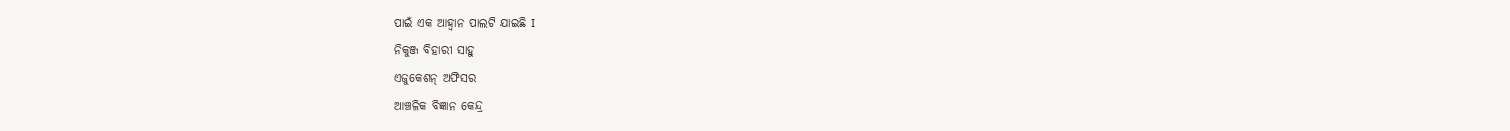ପାଇଁ ଏକ ଆହ୍ୱାନ ପାଲଟି ଯାଇଛି I
ନିକୁଞ୍ଜ ବିହାରୀ ସାହୁ
ଏଜୁକେଶନ୍ ଅଫିସର
ଆଞ୍ଚଳିକ ବିଜ୍ଞାନ କେନ୍ଦ୍ର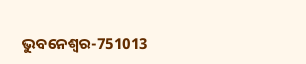ଭୁବନେଶ୍ୱର-751013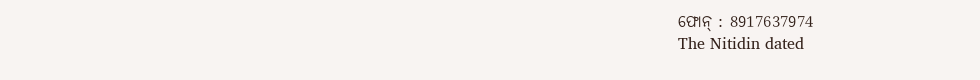ଫୋନ୍ : 8917637974
The Nitidin dated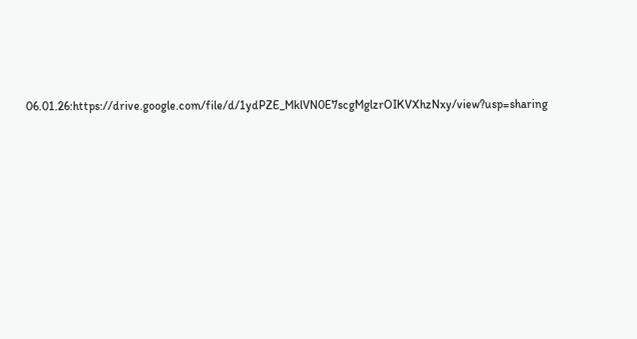06.01.26:https://drive.google.com/file/d/1ydPZE_MklVN0E7scgMglzrOIKVXhzNxy/view?usp=sharing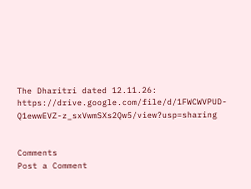The Dharitri dated 12.11.26:
https://drive.google.com/file/d/1FWCWVPUD-Q1ewwEVZ-z_sxVwmSXs2Qw5/view?usp=sharing


Comments
Post a Comment